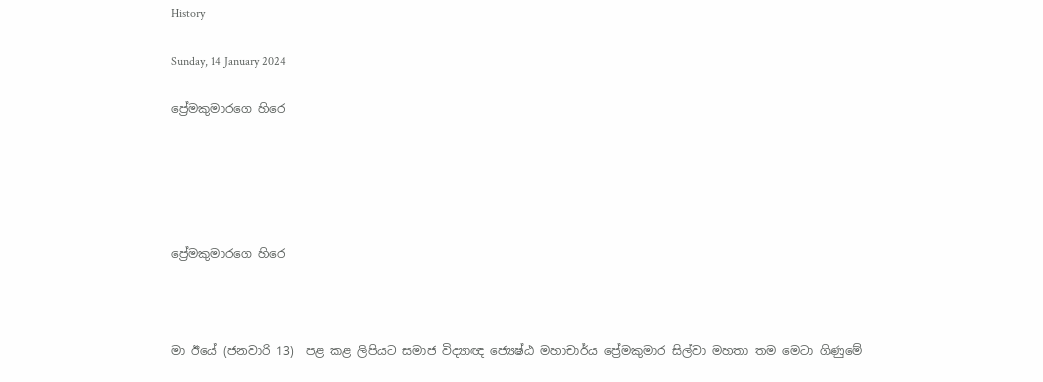History

Sunday, 14 January 2024

ප්‍රේමකුමාරගෙ හිරෙ





ප්‍රේමකුමාරගෙ හිරෙ



මා ඊයේ (ජනවාරි 13)  පළ කළ ලිපියට සමාජ විද්‍යාඥ ජ්‍යෙෂ්ඨ මහාචාර්ය ප්‍රේමකුමාර සිල්වා මහතා තම මෙටා ගිණුමේ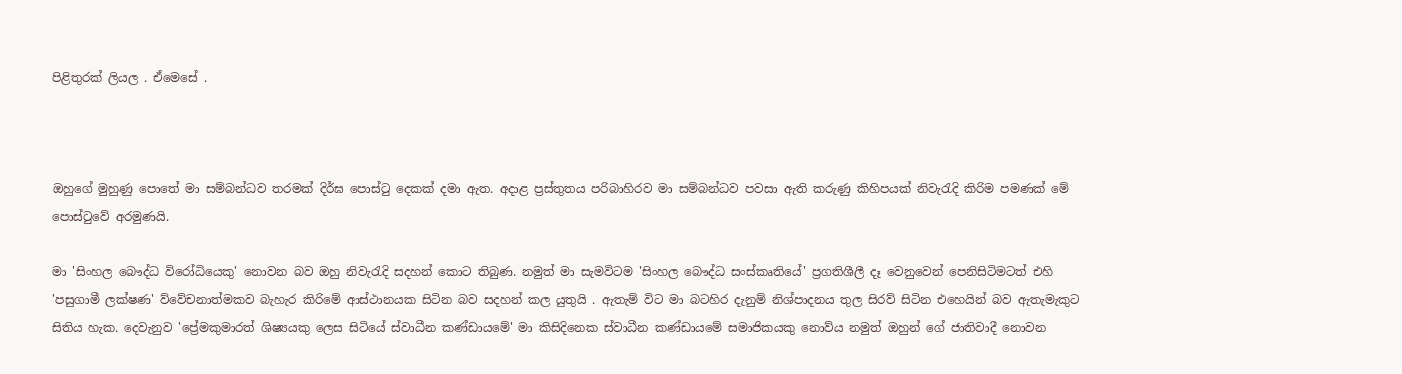පිළිතුරක් ලියල . ඒමෙසේ .



ඔහුගේ මුහුණු පොතේ මා සම්බන්ධව තරමක් දිර්ඝ පොස්ටු දෙකක් දමා ඇත. අදාළ ප්‍රස්තුතය පරිබාහිරව මා සම්බන්ධව පවසා ඇති කරුණු කිහිපයක් නිවැරැදි කිරිම පමණක් මේ පොස්ටුවේ අරමුණයි.

මා 'සිංහල බෞද්ධ විරෝධියෙකු' නොවන බව ඔහු නිවැරැදි සදහන් කොට තිබුණ. නමුත් මා සැමවිටම 'සිංහල බෞද්ධ සංස්කෘතියේ' ප්‍රගතිශීලී දෑ වෙනුවෙන් පෙනිසිටිමටත් එහි 'පසුගාමී ලක්ෂණ' ව්වේචනාත්මකව බැහැර කිරිමේ ආස්ථානයක සිටින බව සදහන් කල යුතුයි . ඇතැම් විට මා බටහිර දැනුම් නිශ්පාදනය තුල සිරව් සිටින එහෙයින් බව ඇතැමැකුට සිතිය හැක. දෙවැනුව 'ප්‍රේමකුමාරත් ශිෂ්‍යයකු ලෙස සිටියේ ස්වාධීන කණ්ඩායමේ' මා කිසිදිනෙක ස්වාධීන කණ්ඩායමේ සමාජිකයකු නොව්ය නමුත් ඔහුන් ගේ ජාතිවාදී නොවන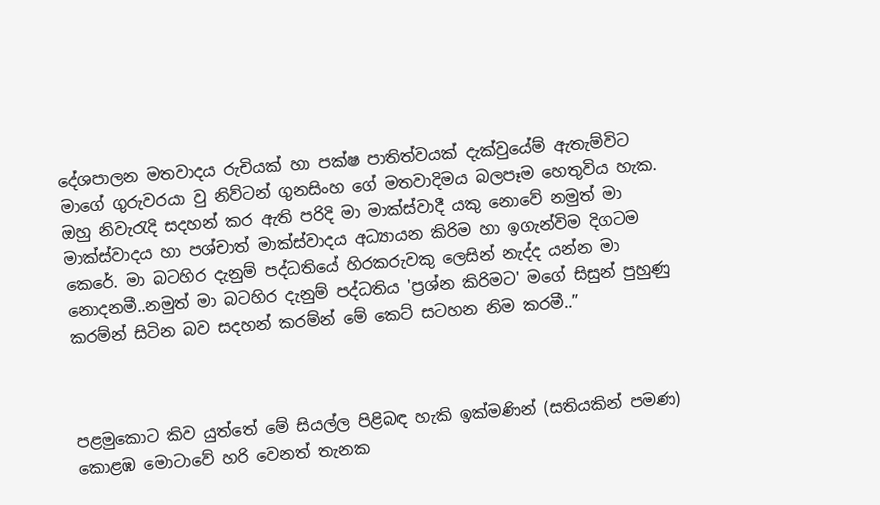දේශපාලන මතවාදය රුචියක් හා පක්ෂ පාතිත්වයක් දැක්වුයේම් ඇතැම්විට මාගේ ගුරුවරයා වු නිව්ටන් ගුනසිංහ ගේ මතවාදිමය බලපෑම හෙතුවිය හැක. ඔහු නිවැරැදි සදහන් කර ඇති පරිදි මා මාක්ස්වාදී යකු නොවේ නමුත් මා මාක්ස්වාදය හා පශ්චාත් මාක්ස්වාදය අධ්‍යායන කිරිම හා ඉගැන්විම දිගටම කෙරේ. මා බටහිර දැනුම් පද්ධතියේ හිරකරුවකු ලෙසින් නැද්ද යන්න මා නොදනමී..නමුත් මා බටහිර දැනුම් පද්ධතිය 'ප්‍රශ්න කිරිමට' මගේ සිසුන් පුහුණු කරම්න් සිටින බව සදහන් කරම්න් මේ කෙට් සටහන නිම කරමී..”



පළමුකොට කිව යුත්තේ මේ සියල්ල පිළිබඳ හැකි ඉක්මණින් (සතියකින් පමණ) කොළඹ මොටාවේ හරි වෙනත් තැනක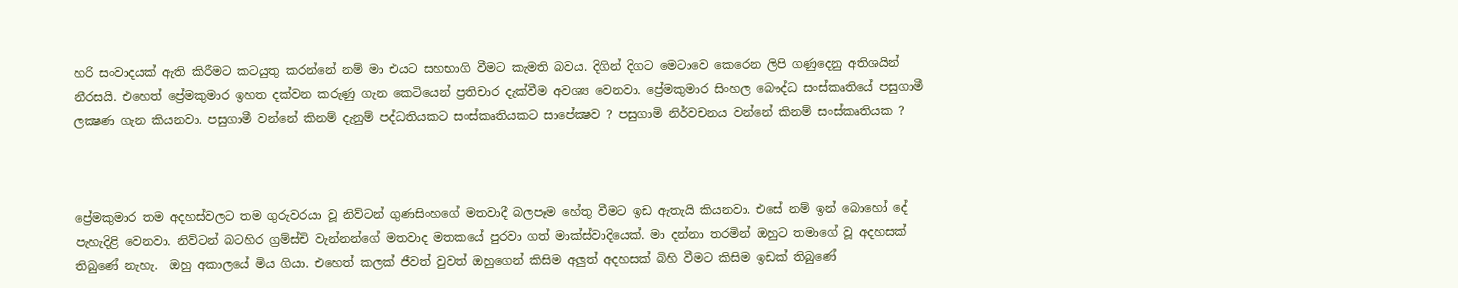හරි සංවාදයක් ඇති කිරීමට කටයුතු කරන්නේ නම් මා එයට සහභාගි වීමට කැමති බවය. දිගින් දිගට මෙටාවෙ කෙරෙන ලිපි ගණුදෙනු අතිශයින් නීරසයි. එහෙත් ප්‍රේමකුමාර ඉහත දක්වන කරුණු ගැන කෙටියෙන් ප්‍රතිචාර දැක්වීම අවශ්‍ය වෙනවා. ප්‍රේමකුමාර සිංහල බෞද්ධ සංස්කෘතියේ පසුගාමී ලක්‍ෂණ ගැන කියනවා. පසුගාමී වන්නේ කිනම් දැනුම් පද්ධතියකට සංස්කෘතියකට සාපේක්‍ෂව ? පසුගාමි නිර්වචනය වන්නේ කිනම් සංස්කෘතියක ?



ප්‍රේමකුමාර තම අදහස්වලට තම ගුරුවරයා වූ නිව්ටන් ගුණසිංහගේ මතවාදී බලපෑම හේතු වීමට ඉඩ ඇතැයි කියනවා. එසේ නම් ඉන් බොහෝ දේ පැහැදිළි වෙනවා. නිව්ටන් බටහිර ග්‍රම්ස්චි වැන්නන්ගේ මතවාද මතකයේ පුරවා ගත් මාක්ස්වාදියෙක්. මා දන්නා තරමින් ඔහුට තමාගේ වූ අදහසක් තිබුණේ නැහැ.  ඔහු අකාලයේ මිය ගියා. එහෙත් කලක් ජීවත් වුවත් ඔහුගෙන් කිසිම අලුත් අදහසක් බිහි වීමට කිසිම ඉඩක් තිබුණේ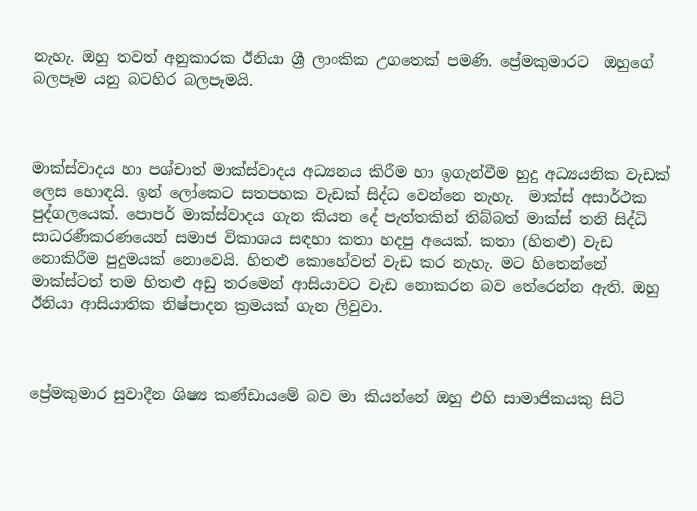නැහැ. ඔහු තවත් අනුකාරක ඊනියා ශ්‍රී ලාංකික උගතෙක් පමණි. ප්‍රේමකුමාරට  ඔහුගේ බලපෑම යනු බටහිර බලපෑමයි.



මාක්ස්වාදය හා පශ්චාත් මාක්ස්වාදය අධ්‍යනය කිරීම හා ඉගැන්වීම හුදු අධ්‍යයනික වැඩක් ලෙස හොඳයි. ඉන් ලෝකෙට සතපහක වැඩක් සිද්ධ වෙන්නෙ නැහැ.  මාක්ස් අසාර්ථක පුද්ගලයෙක්. පොපර් මාක්ස්වාදය ගැන කියන දේ පැත්තකින් තිබ්බත් මාක්ස් තනි සිද්ධි සාධරණීකරණයෙන් සමාජ විකාශය සඳහා කතා හදපු අයෙක්. කතා (හිතළු) වැඩ නොකිරීම පුදුමයක් නොවෙයි. හිතළු කොහේවත් වැඩ කර නැහැ. මට හිතෙන්නේ මාක්ස්ටත් තම හිතළු අඩු තරමෙන් ආසියාවට වැඩ නොකරන බව තේරෙන්න ඇති. ඔහු ඊනියා ආසියාතික නිෂ්පාදන ක්‍රමයක් ගැන ලිවුවා.



ප්‍රේමකුමාර සුවාදීන ශිෂ්‍ය කණ්ඩායමේ බව මා කියන්නේ ඔහු එහි සාමාජිකයකු සිටි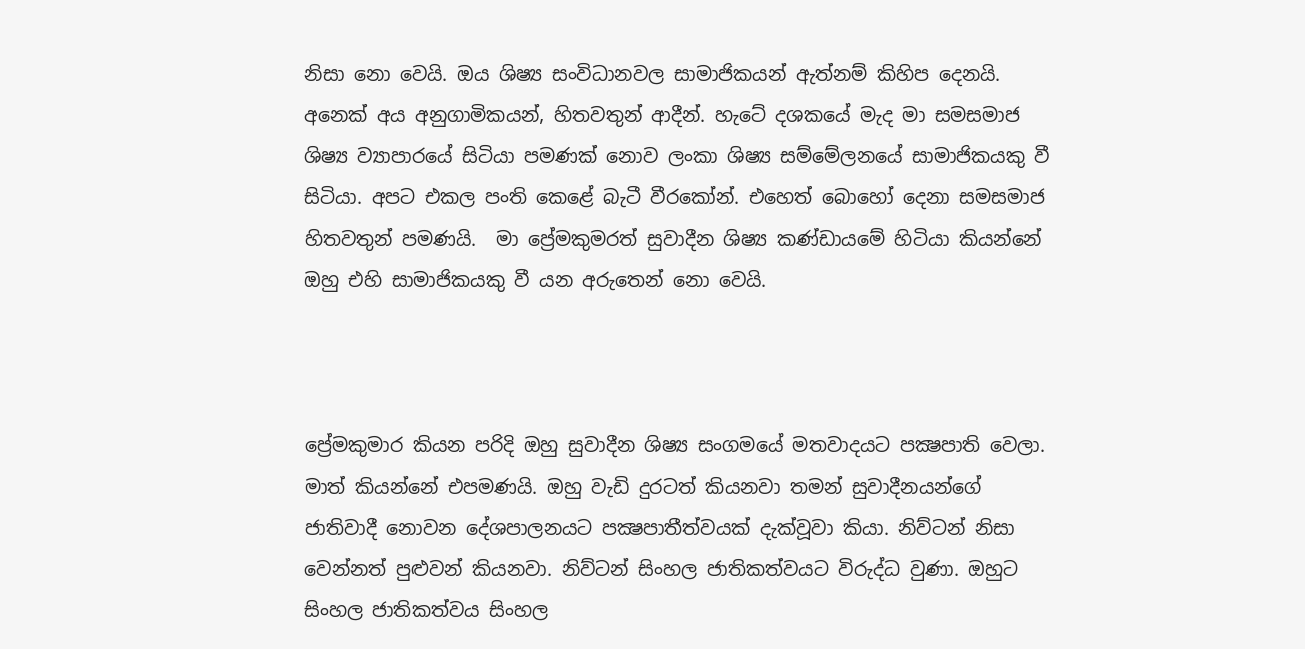නිසා නො වෙයි. ඔය ශිෂ්‍ය සංවිධානවල සාමාජිකයන් ඇත්නම් කිහිප දෙනයි. අනෙක් අය අනුගාමිකයන්, හිතවතුන් ආදීන්. හැටේ දශකයේ මැද මා සමසමාජ ශිෂ්‍ය ව්‍යාපාරයේ සිටියා පමණක් නොව ලංකා ශිෂ්‍ය සම්මේලනයේ සාමාජිකයකු වී සිටියා. අපට එකල පංති කෙළේ බැටී වීරකෝන්. එහෙත් බොහෝ දෙනා සමසමාජ හිතවතුන් පමණයි.  මා ප්‍රේමකුමරත් සුවාදීන ශිෂ්‍ය කණ්ඩායමේ හිටියා කියන්නේ ඔහු එහි සාමාජිකයකු වී යන අරුතෙන් නො වෙයි.



ප්‍රේමකුමාර කියන පරිදි ඔහු සුවාදීන ශිෂ්‍ය සංගමයේ මතවාදයට පක්‍ෂපාති වෙලා.  මාත් කියන්නේ එපමණයි. ඔහු වැඩි දුරටත් කියනවා තමන් සුවාදීනයන්ගේ ජාතිවාදී නොවන දේශපාලනයට පක්‍ෂපාතීත්වයක් දැක්වූවා කියා. නිව්ටන් නිසා වෙන්නත් පුළුවන් කියනවා. නිව්ටන් සිංහල ජාතිකත්වයට විරුද්ධ වුණා. ඔහුට සිංහල ජාතිකත්වය සිංහල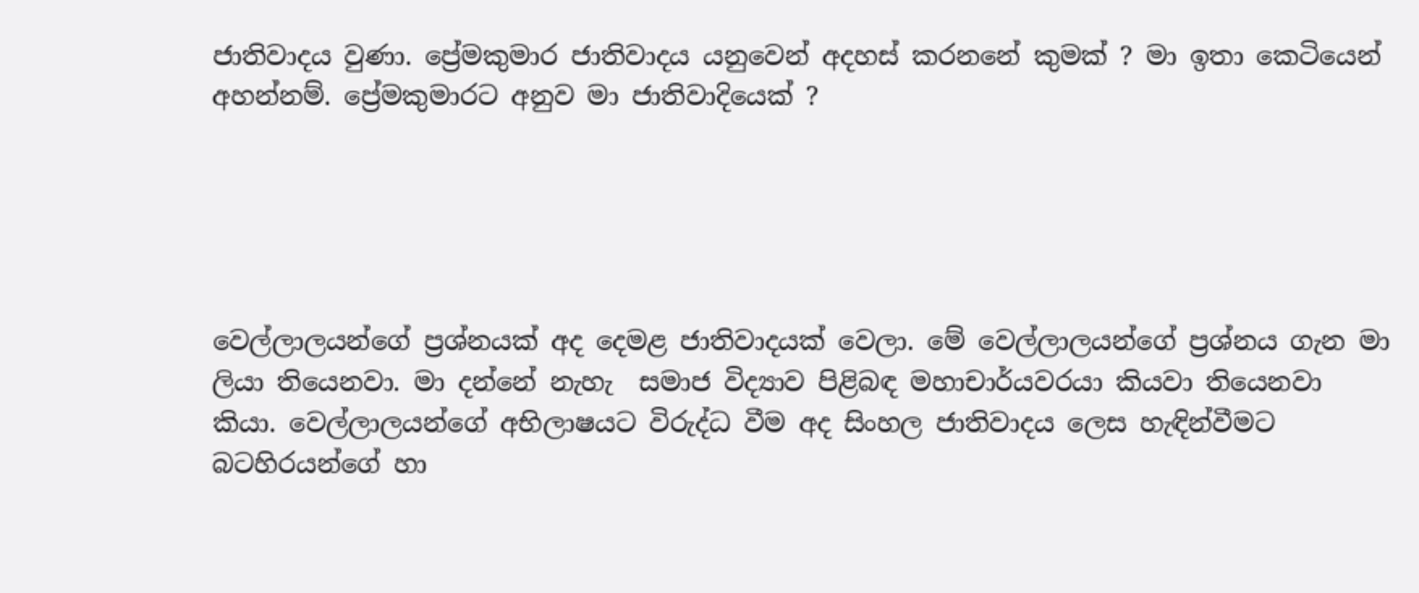ජාතිවාදය වුණා. ප්‍රේමකුමාර ජාතිවාදය යනුවෙන් අදහස් කරනනේ කුමක් ? මා ඉතා කෙටියෙන් අහන්නම්. ප්‍රේමකුමාරට අනුව මා ජාතිවාදියෙක් ?





වෙල්ලාලයන්ගේ ප්‍රශ්නයක් අද දෙමළ ජාතිවාදයක් වෙලා. මේ වෙල්ලාලයන්ගේ ප්‍රශ්නය ගැන මා ලියා තියෙනවා. මා දන්නේ නැහැ  සමාජ විද්‍යාව පිළිබඳ මහාචාර්යවරයා කියවා තියෙනවා කියා. වෙල්ලාලයන්ගේ අභිලාෂයට විරුද්ධ වීම අද සිංහල ජාතිවාදය ලෙස හැඳින්වීමට බටහිරයන්ගේ හා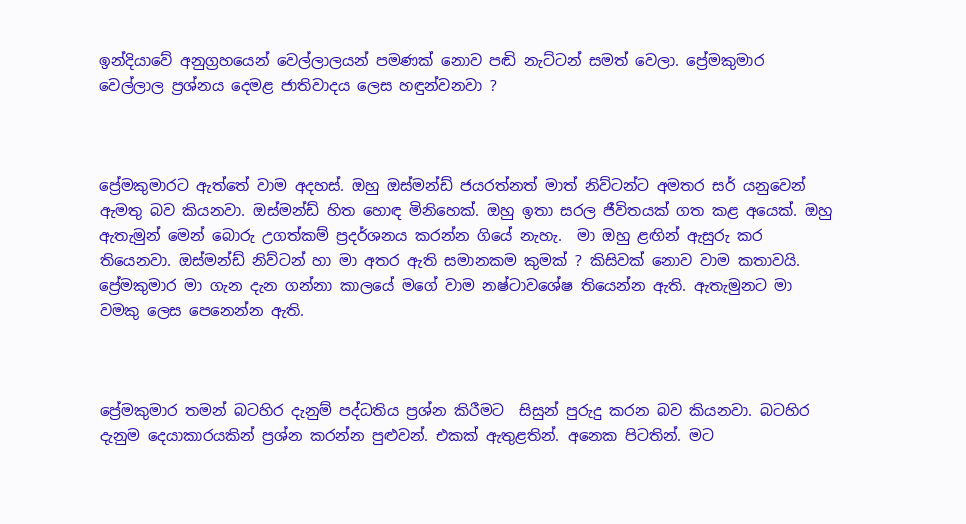ඉන්දියාවේ අනුග්‍රහයෙන් වෙල්ලාලයන් පමණක් නොව පඬි නැට්ටන් සමත් වෙලා. ප්‍රේමකුමාර වෙල්ලාල ප්‍රශ්නය දෙමළ ජාතිවාදය ලෙස හඳුන්වනවා ?



ප්‍රේමකුමාරට ඇත්තේ වාම අදහස්. ඔහු ඔස්මන්ඩ් ජයරත්නත් මාත් නිව්ටන්ට අමතර සර් යනුවෙන් ඇමතු බව කියනවා. ඔස්මන්ඩ් හිත හොඳ මිනිහෙක්. ඔහු ඉතා සරල ජීවිතයක් ගත කළ අයෙක්. ඔහු ඇතැමුන් මෙන් බොරු උගත්කම් ප්‍රදර්ශනය කරන්න ගියේ නැහැ.  මා ඔහු ළඟින් ඇසුරු කර තියෙනවා. ඔස්මන්ඩ් නිව්ටන් හා මා අතර ඇති සමානකම කුමක් ? කිසිවක් නොව වාම කතාවයි. ප්‍රේමකුමාර මා ගැන දැන ගන්නා කාලයේ මගේ වාම නෂ්ටාවශේෂ තියෙන්න ඇති. ඇතැමුනට මා වමකු ලෙස පෙනෙන්න ඇති.



ප්‍රේමකුමාර තමන් බටහිර දැනුම් පද්ධතිය ප්‍රශ්න කිරීමට  සිසුන් පුරුදු කරන බව කියනවා. බටහිර දැනුම දෙයාකාරයකින් ප්‍රශ්න කරන්න පුළුවන්. එකක් ඇතුළතින්. අනෙක පිටතින්. මට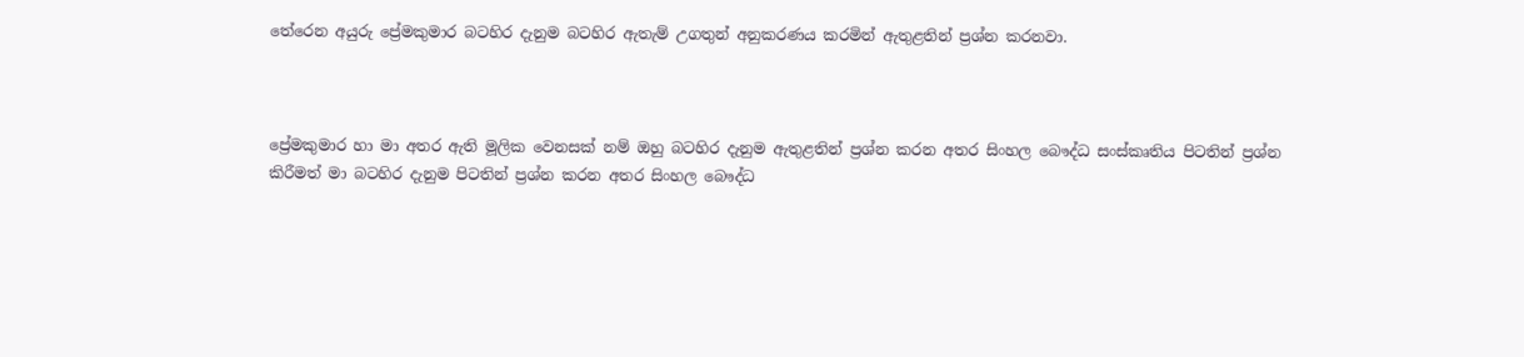තේරෙන අයුරු ප්‍රේමකුමාර බටහිර දැනුම බටහිර ඇතැම් උගතුන් අනුකරණය කරමින් ඇතුළතින් ප්‍රශ්න කරනවා.



ප්‍රේමකුමාර හා මා අතර ඇති මූලික වෙනසක් නම් ඔහු බටහිර දැනුම ඇතුළතින් ප්‍රශ්න කරන අතර සිංහල බෞද්ධ සංස්කෘතිය පිටතින් ප්‍රශ්න කිරීමත් මා බටහිර දැනුම පිටතින් ප්‍රශ්න කරන අතර සිංහල බෞද්ධ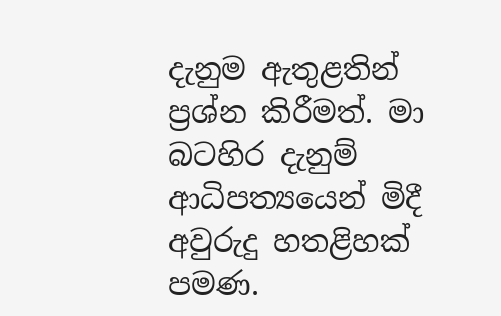දැනුම ඇතුළතින් ප්‍රශ්න කිරීමත්. මා බටහිර දැනුම් ආධිපත්‍යයෙන් මිදී අවුරුදු හතළිහක් පමණ.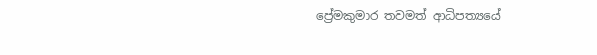ප්‍රේමකුමාර තවමත් ආධිපත්‍යයේ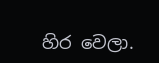හිර වෙලා.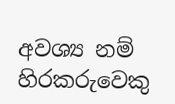අවශ්‍ය නම් හිරකරුවෙකු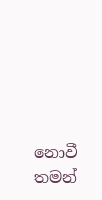නොවී තමන්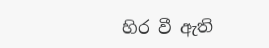හිර වී ඇති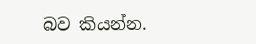බව කියන්න.